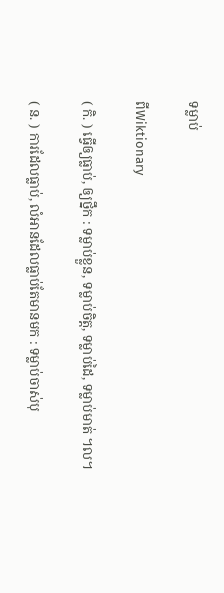ទម្លាប់

ពីWiktionary

( កិ. ) ធ្វើឲ្យធ្លាប់, ឲ្យថ្នឹក : ទម្លាប់ខ្លួន, ទម្លាប់ចិត្ត, ទម្លាប់ដៃ, ទម្លាប់មាត់ ។ល។

( ន. ) ការដែលធ្លាប់, លំអានដែលធ្លាប់តែមានមក : ទម្លាប់ចាស់បុ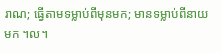រាណ; ធ្វើតាមទម្លាប់ពីមុនមក; មានទម្លាប់ពីនាយមក ។ល។